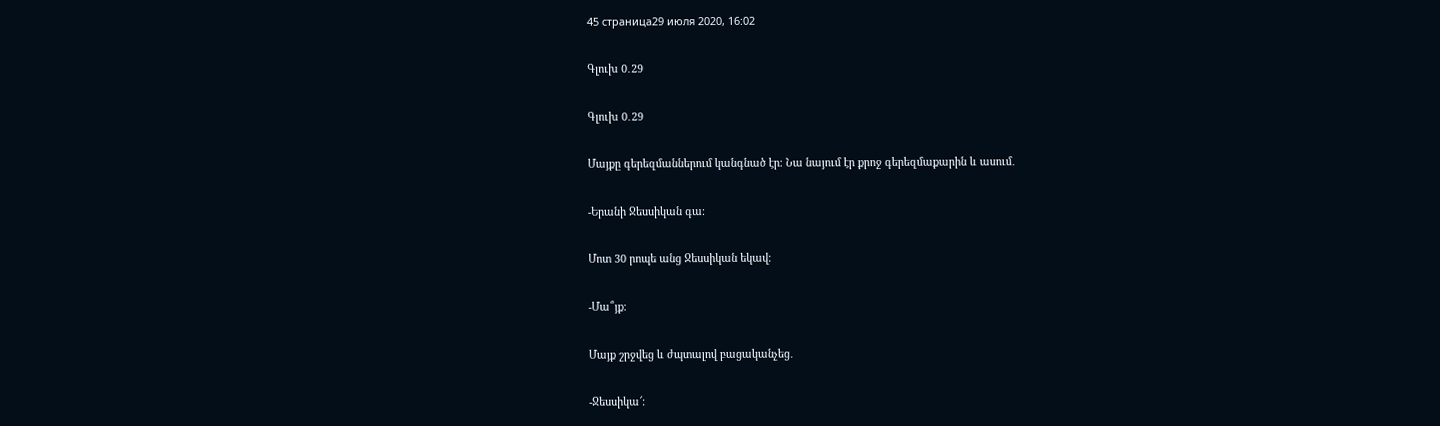45 страница29 июля 2020, 16:02

Գլուխ 0․29

Գլուխ 0․29

Մայքը գերեզմաններում կանգնած էր։ Նա նայում էր քրոջ գերեզմաքարին և ասում․

-Երանի Ջեսսիկան գա։

Մոտ 30 րոպե անց Ջեսսիկան եկավ։

-Մա՞յք։

Մայք շրջվեց և ժպտալով բացականչեց․

-Ջեսսիկա՜։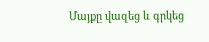Մայքը վազեց և գրկեց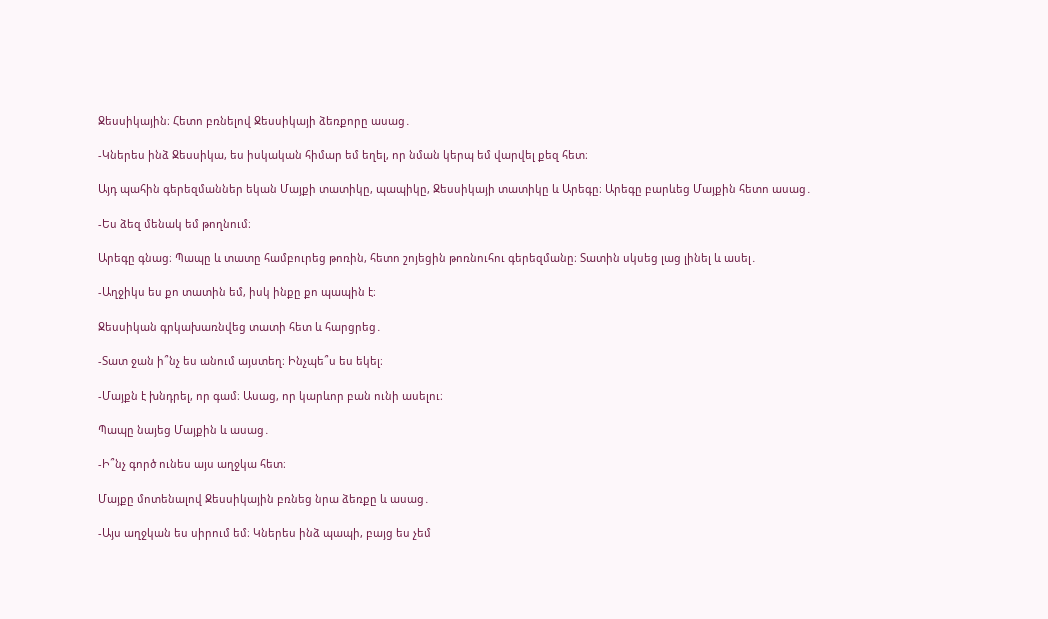Ջեսսիկային։ Հետո բռնելով Ջեսսիկայի ձեռքորը ասաց․

-Կներես ինձ Ջեսսիկա, ես իսկական հիմար եմ եղել, որ նման կերպ եմ վարվել քեզ հետ։

Այդ պահին գերեզմաններ եկան Մայքի տատիկը, պապիկը, Ջեսսիկայի տատիկը և Արեգը։ Արեգը բարևեց Մայքին հետո ասաց․

-Ես ձեզ մենակ եմ թողնում։

Արեգը գնաց։ Պապը և տատը համբուրեց թոռին, հետո շոյեցին թոռնուհու գերեզմանը։ Տատին սկսեց լաց լինել և ասել․

-Աղջիկս ես քո տատին եմ, իսկ ինքը քո պապին է։

Ջեսսիկան գրկախառնվեց տատի հետ և հարցրեց․

-Տատ ջան ի՞նչ ես անում այստեղ։ Ինչպե՞ս ես եկել։

-Մայքն է խնդրել, որ գամ։ Ասաց, որ կարևոր բան ունի ասելու։

Պապը նայեց Մայքին և ասաց․

-Ի՞նչ գործ ունես այս աղջկա հետ։

Մայքը մոտենալով Ջեսսիկային բռնեց նրա ձեռքը և ասաց․

-Այս աղջկան ես սիրում եմ։ Կներես ինձ պապի, բայց ես չեմ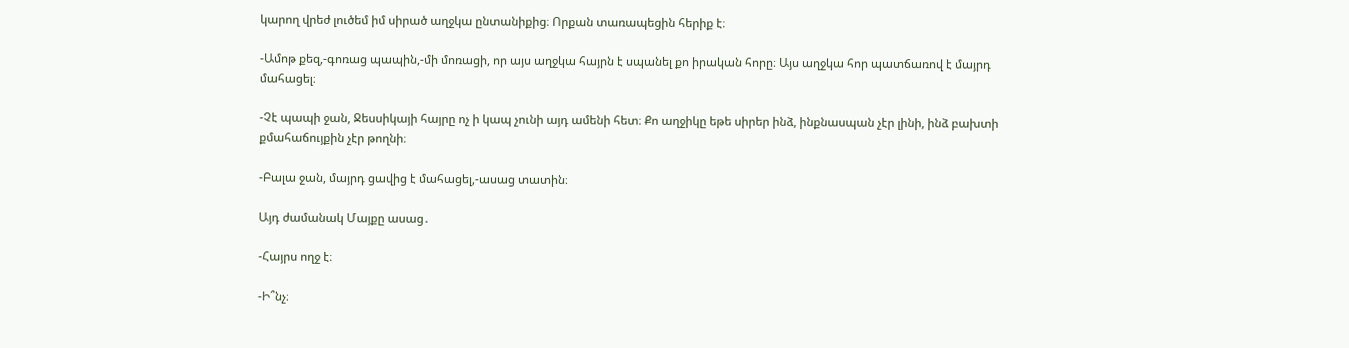կարող վրեժ լուծեմ իմ սիրած աղջկա ընտանիքից։ Որքան տառապեցին հերիք է։

-Ամոթ քեզ,-գոռաց պապին,-մի մոռացի, որ այս աղջկա հայրն է սպանել քո իրական հորը։ Այս աղջկա հոր պատճառով է մայրդ մահացել։

-Չէ պապի ջան, Ջեսսիկայի հայրը ոչ ի կապ չունի այդ ամենի հետ։ Քո աղջիկը եթե սիրեր ինձ, ինքնասպան չէր լինի, ինձ բախտի քմահաճույքին չէր թողնի։

-Բալա ջան, մայրդ ցավից է մահացել,-ասաց տատին։

Այդ ժամանակ Մայքը ասաց․

-Հայրս ողջ է։

-Ի՞նչ։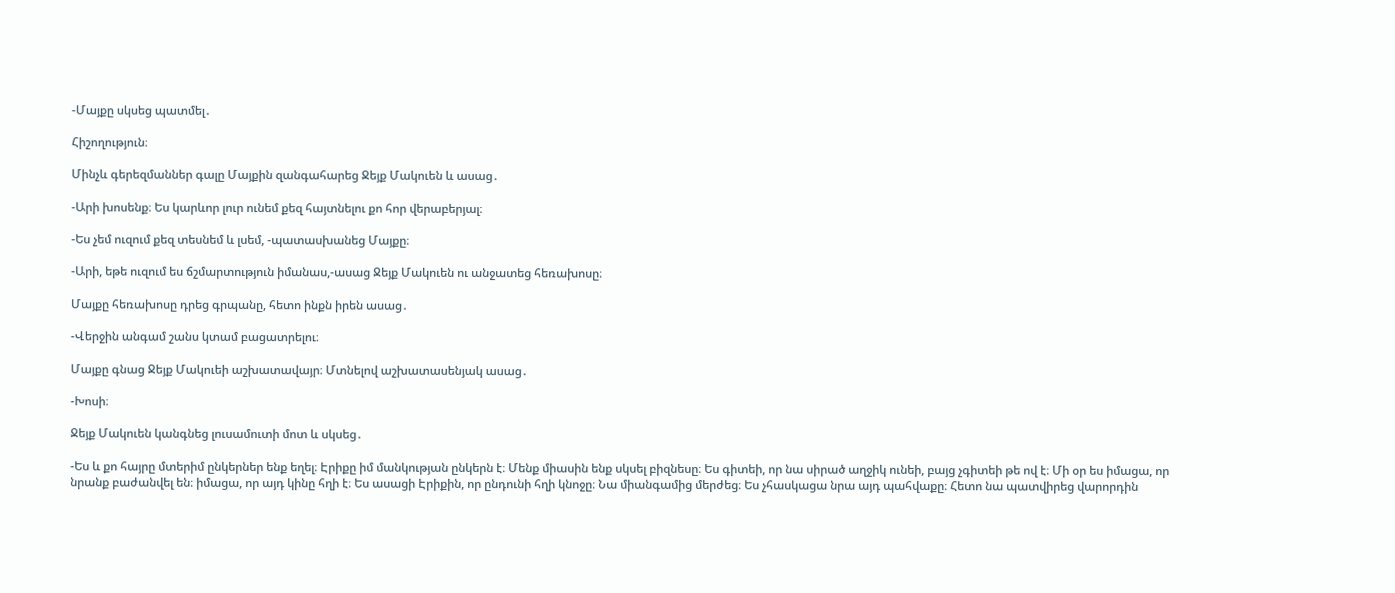-Մայքը սկսեց պատմել․

Հիշողություն։

Մինչև գերեզմաններ գալը Մայքին զանգահարեց Ջեյք Մակուեն և ասաց․

-Արի խոսենք։ Ես կարևոր լուր ունեմ քեզ հայտնելու քո հոր վերաբերյալ։

-Ես չեմ ուզում քեզ տեսնեմ և լսեմ, -պատասխանեց Մայքը։

-Արի, եթե ուզում ես ճշմարտություն իմանաս,-ասաց Ջեյք Մակուեն ու անջատեց հեռախոսը։

Մայքը հեռախոսը դրեց գրպանը, հետո ինքն իրեն ասաց․

-Վերջին անգամ շանս կտամ բացատրելու։

Մայքը գնաց Ջեյք Մակուեի աշխատավայր։ Մտնելով աշխատասենյակ ասաց․

-Խոսի։

Ջեյք Մակուեն կանգնեց լուսամուտի մոտ և սկսեց․

-Ես և քո հայրը մտերիմ ընկերներ ենք եղել։ Էրիքը իմ մանկության ընկերն է։ Մենք միասին ենք սկսել բիզնեսը։ Ես գիտեի, որ նա սիրած աղջիկ ունեի, բայց չգիտեի թե ով է։ Մի օր ես իմացա, որ նրանք բաժանվել են։ իմացա, որ այդ կինը հղի է։ Ես ասացի Էրիքին, որ ընդունի հղի կնոջը։ Նա միանգամից մերժեց։ Ես չհասկացա նրա այդ պահվաքը։ Հետո նա պատվիրեց վարորդին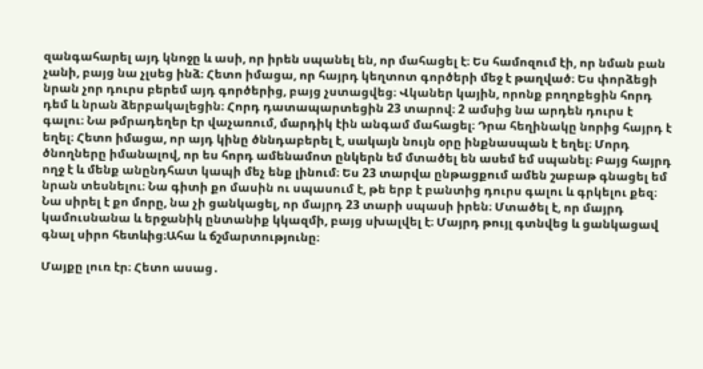զանգահարել այդ կնոջը և ասի, որ իրեն սպանել են, որ մահացել է։ Ես համոզում էի, որ նման բան չանի, բայց նա չլսեց ինձ։ Հետո իմացա, որ հայրդ կեղտոտ գործերի մեջ է թաղված։ Ես փորձեցի նրան չոր դուրս բերեմ այդ գործերից, բայց չստացվեց։ Վկաներ կային, որոնք բողոքեցին հորդ դեմ և նրան ձերբակալեցին։ Հորդ դատապարտեցին 23 տարով։ 2 ամսից նա արդեն դուրս է գալու։ Նա թմրադեղեր էր վաչառում, մարդիկ էին անգամ մահացել։ Դրա հեղինակը նորից հայրդ է եղել։ Հետո իմացա, որ այդ կինը ծննդաբերել է, սակայն նույն օրը ինքնասպան է եղել։ Մորդ ծնողները իմանալով, որ ես հորդ ամենամոտ ընկերն եմ մտածել են ասեմ եմ սպանել։ Բայց հայրդ ողջ է և մենք անընդհատ կապի մեչ ենք լինում։ Ես 23 տարվա ընթացքում ամեն շաբաթ գնացել եմ նրան տեսնելու։ Նա գիտի քո մասին ու սպասում է, թե երբ է բանտից դուրս գալու և գրկելու քեզ։ Նա սիրել է քո մորը, նա չի ցանկացել, որ մայրդ 23 տարի սպասի իրեն։ Մտածել է, որ մայրդ կամուսնանա և երջանիկ ընտանիք կկազմի, բայց սխալվել է։ Մայրդ թույլ գտնվեց և ցանկացավ գնալ սիրո հետևից։Ահա և ճշմարտությունը։

Մայքը լուռ էր։ Հետո ասաց․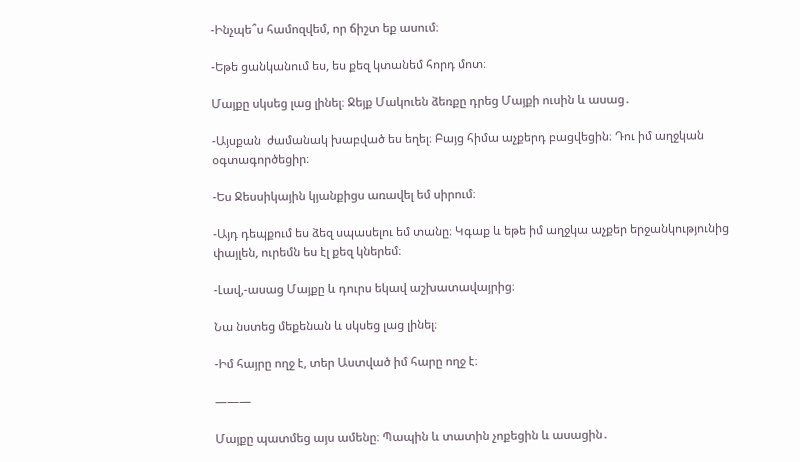-Ինչպե՞ս համոզվեմ, որ ճիշտ եք ասում։

-Եթե ցանկանում ես, ես քեզ կտանեմ հորդ մոտ։

Մայքը սկսեց լաց լինել։ Ջեյք Մակուեն ձեռքը դրեց Մայքի ուսին և ասաց․

-Այսքան  ժամանակ խաբված ես եղել։ Բայց հիմա աչքերդ բացվեցին։ Դու իմ աղջկան օգտագործեցիր։

-Ես Ջեսսիկային կյանքիցս առավել եմ սիրում։

-Այդ դեպքում ես ձեզ սպասելու եմ տանը։ Կգաք և եթե իմ աղջկա աչքեր երջանկությունից փայլեն, ուրեմն ես էլ քեզ կներեմ։

-Լավ,-ասաց Մայքը և դուրս եկավ աշխատավայրից։

Նա նստեց մեքենան և սկսեց լաց լինել։

-Իմ հայրը ողջ է, տեր Աստված իմ հարը ողջ է։

———

Մայքը պատմեց այս ամենը։ Պապին և տատին չոքեցին և ասացին․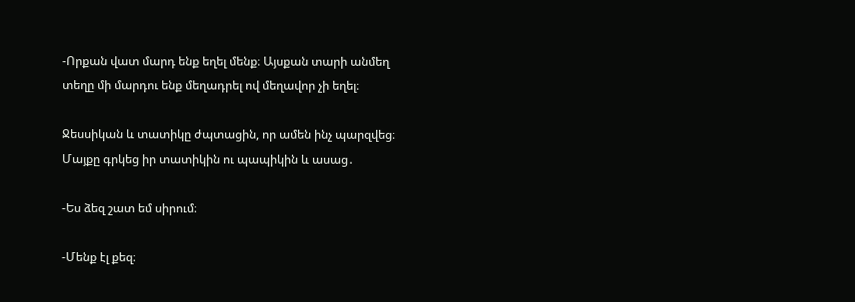-Որքան վատ մարդ ենք եղել մենք։ Այսքան տարի անմեղ տեղը մի մարդու ենք մեղադրել ով մեղավոր չի եղել։

Ջեսսիկան և տատիկը ժպտացին, որ ամեն ինչ պարզվեց։ Մայքը գրկեց իր տատիկին ու պապիկին և ասաց․

-Ես ձեզ շատ եմ սիրում։

-Մենք էլ քեզ։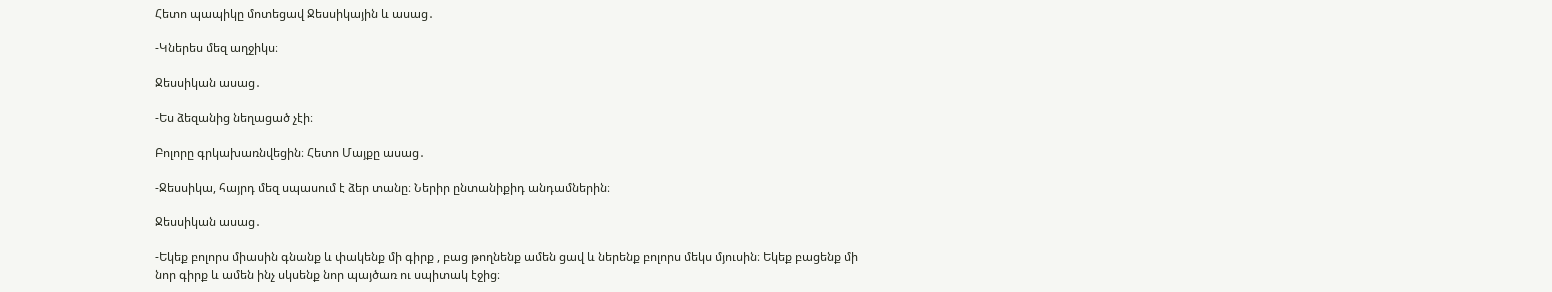Հետո պապիկը մոտեցավ Ջեսսիկային և ասաց․

-Կներես մեզ աղջիկս։

Ջեսսիկան ասաց․

-Ես ձեզանից նեղացած չէի։

Բոլորը գրկախառնվեցին։ Հետո Մայքը ասաց․

-Ջեսսիկա, հայրդ մեզ սպասում է ձեր տանը։ Ներիր ընտանիքիդ անդամներին։

Ջեսսիկան ասաց․

-Եկեք բոլորս միասին գնանք և փակենք մի գիրք , բաց թողնենք ամեն ցավ և ներենք բոլորս մեկս մյուսին։ Եկեք բացենք մի նոր գիրք և ամեն ինչ սկսենք նոր պայծառ ու սպիտակ էջից։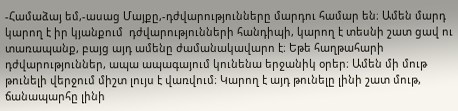-Համաձայ եմ,-ասաց Մայքը,-դժվարությունները մարդու համար են։ Ամեն մարդ կարող է իր կյանքում  դժվարությունների հանդիպի, կարող է տեսնի շատ ցավ ու տառապանք, բայց այդ ամենը ժամանակավարո է։ Եթե հաղթահարի դժվարություններ, ապա ապագայում կունենա երջանիկ օրեր։ Ամեն մի մութ թունելի վերջում միշտ լույս է վառվում։ Կարող է այդ թունելը լինի շատ մութ, ճանապարհը լինի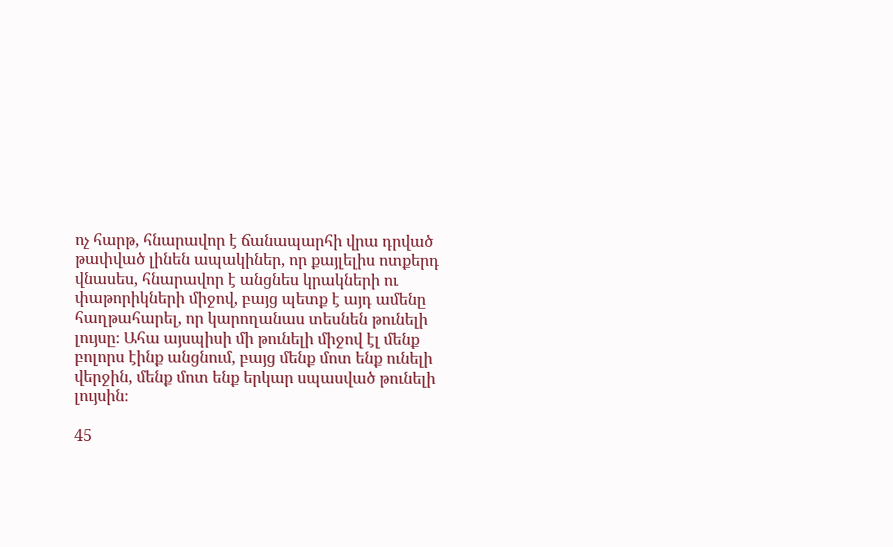ոչ հարթ, հնարավոր է ճանապարհի վրա դրված թափված լինեն ապակիներ, որ քայլելիս ոտքերդ վնասես, հնարավոր է անցնես կրակների ու փաթորիկների միջով, բայց պետք է այդ ամենը հաղթահարել, որ կարողանաս տեսնեն թունելի լույսը։ Ահա այսպիսի մի թունելի միջով էլ մենք բոլորս էինք անցնում, բայց մենք մոտ ենք ունելի վերջին, մենք մոտ ենք երկար սպասված թունելի լույսին։

45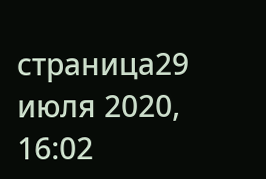страница29 июля 2020, 16:02